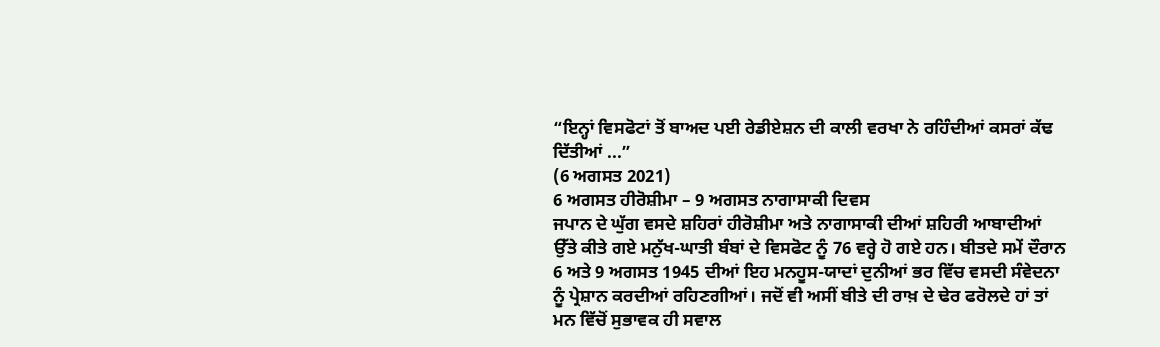“ਇਨ੍ਹਾਂ ਵਿਸਫੋਟਾਂ ਤੋਂ ਬਾਅਦ ਪਈ ਰੇਡੀਏਸ਼ਨ ਦੀ ਕਾਲੀ ਵਰਖਾ ਨੇ ਰਹਿੰਦੀਆਂ ਕਸਰਾਂ ਕੱਢ ਦਿੱਤੀਆਂ ...”
(6 ਅਗਸਤ 2021)
6 ਅਗਸਤ ਹੀਰੋਸ਼ੀਮਾ – 9 ਅਗਸਤ ਨਾਗਾਸਾਕੀ ਦਿਵਸ
ਜਪਾਨ ਦੇ ਘੁੱਗ ਵਸਦੇ ਸ਼ਹਿਰਾਂ ਹੀਰੋਸ਼ੀਮਾ ਅਤੇ ਨਾਗਾਸਾਕੀ ਦੀਆਂ ਸ਼ਹਿਰੀ ਆਬਾਦੀਆਂ ਉੱਤੇ ਕੀਤੇ ਗਏ ਮਨੁੱਖ-ਘਾਤੀ ਬੰਬਾਂ ਦੇ ਵਿਸਫੋਟ ਨੂੰ 76 ਵਰ੍ਹੇ ਹੋ ਗਏ ਹਨ। ਬੀਤਦੇ ਸਮੇਂ ਦੌਰਾਨ 6 ਅਤੇ 9 ਅਗਸਤ 1945 ਦੀਆਂ ਇਹ ਮਨਹੂਸ-ਯਾਦਾਂ ਦੁਨੀਆਂ ਭਰ ਵਿੱਚ ਵਸਦੀ ਸੰਵੇਦਨਾ ਨੂੰ ਪ੍ਰੇਸ਼ਾਨ ਕਰਦੀਆਂ ਰਹਿਣਗੀਆਂ। ਜਦੋਂ ਵੀ ਅਸੀਂ ਬੀਤੇ ਦੀ ਰਾਖ਼ ਦੇ ਢੇਰ ਫਰੋਲਦੇ ਹਾਂ ਤਾਂ ਮਨ ਵਿੱਚੋਂ ਸੁਭਾਵਕ ਹੀ ਸਵਾਲ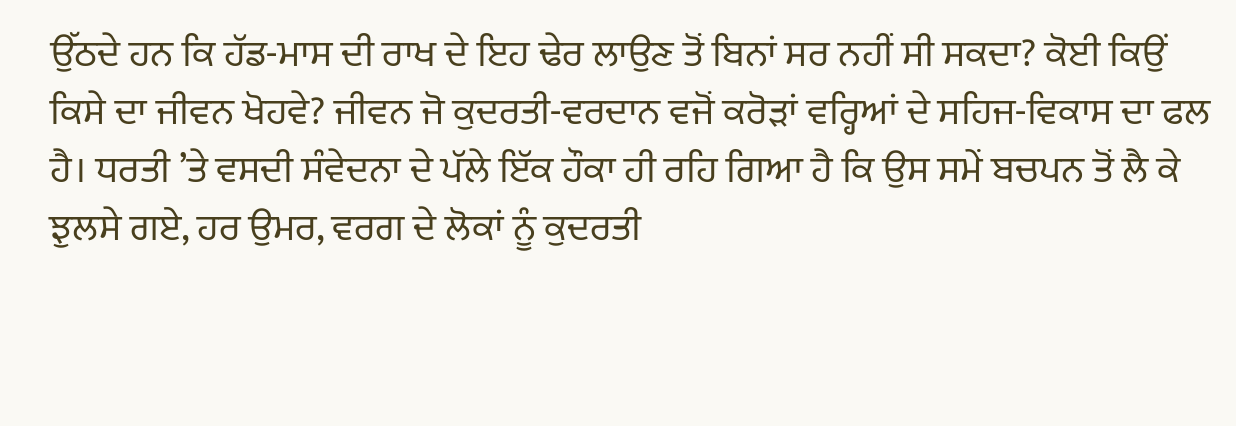ਉੱਠਦੇ ਹਨ ਕਿ ਹੱਡ-ਮਾਸ ਦੀ ਰਾਖ ਦੇ ਇਹ ਢੇਰ ਲਾਉਣ ਤੋਂ ਬਿਨਾਂ ਸਰ ਨਹੀਂ ਸੀ ਸਕਦਾ? ਕੋਈ ਕਿਉਂ ਕਿਸੇ ਦਾ ਜੀਵਨ ਖੋਹਵੇ? ਜੀਵਨ ਜੋ ਕੁਦਰਤੀ-ਵਰਦਾਨ ਵਜੋਂ ਕਰੋੜਾਂ ਵਰ੍ਹਿਆਂ ਦੇ ਸਹਿਜ-ਵਿਕਾਸ ਦਾ ਫਲ ਹੈ। ਧਰਤੀ ’ਤੇ ਵਸਦੀ ਸੰਵੇਦਨਾ ਦੇ ਪੱਲੇ ਇੱਕ ਹੌਕਾ ਹੀ ਰਹਿ ਗਿਆ ਹੈ ਕਿ ਉਸ ਸਮੇਂ ਬਚਪਨ ਤੋਂ ਲੈ ਕੇ ਝੁਲਸੇ ਗਏ, ਹਰ ਉਮਰ, ਵਰਗ ਦੇ ਲੋਕਾਂ ਨੂੰ ਕੁਦਰਤੀ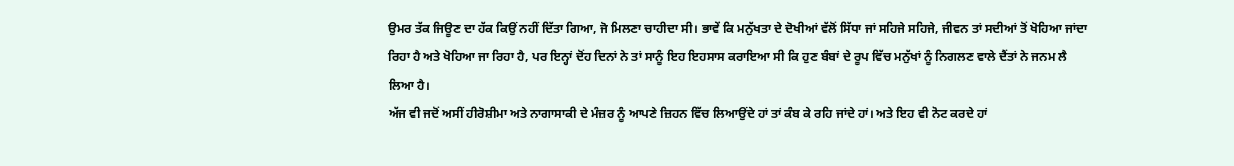ਉਮਰ ਤੱਕ ਜਿਊਣ ਦਾ ਹੱਕ ਕਿਉਂ ਨਹੀਂ ਦਿੱਤਾ ਗਿਆ, ਜੋ ਮਿਲਣਾ ਚਾਹੀਦਾ ਸੀ। ਭਾਵੇਂ ਕਿ ਮਨੁੱਖਤਾ ਦੇ ਦੋਖੀਆਂ ਵੱਲੋਂ ਸਿੱਧਾ ਜਾਂ ਸਹਿਜੇ ਸਹਿਜੇ, ਜੀਵਨ ਤਾਂ ਸਦੀਆਂ ਤੋਂ ਖੋਹਿਆ ਜਾਂਦਾ ਰਿਹਾ ਹੈ ਅਤੇ ਖੋਹਿਆ ਜਾ ਰਿਹਾ ਹੈ, ਪਰ ਇਨ੍ਹਾਂ ਦੋਂਹ ਦਿਨਾਂ ਨੇ ਤਾਂ ਸਾਨੂੰ ਇਹ ਇਹਸਾਸ ਕਰਾਇਆ ਸੀ ਕਿ ਹੁਣ ਬੰਬਾਂ ਦੇ ਰੂਪ ਵਿੱਚ ਮਨੁੱਖਾਂ ਨੂੰ ਨਿਗਲਣ ਵਾਲੇ ਦੈਂਤਾਂ ਨੇ ਜਨਮ ਲੈ ਲਿਆ ਹੈ।
ਅੱਜ ਵੀ ਜਦੋਂ ਅਸੀਂ ਹੀਰੋਸ਼ੀਮਾ ਅਤੇ ਨਾਗਾਸਾਕੀ ਦੇ ਮੰਜ਼ਰ ਨੂੰ ਆਪਣੇ ਜ਼ਿਹਨ ਵਿੱਚ ਲਿਆਉਂਦੇ ਹਾਂ ਤਾਂ ਕੰਬ ਕੇ ਰਹਿ ਜਾਂਦੇ ਹਾਂ। ਅਤੇ ਇਹ ਵੀ ਨੋਟ ਕਰਦੇ ਹਾਂ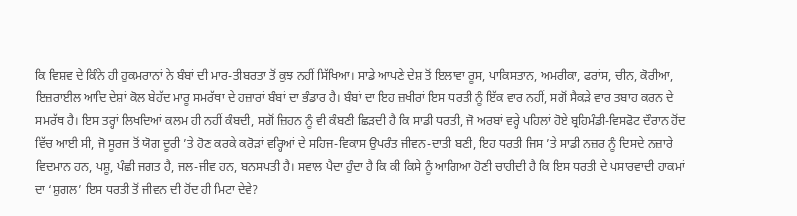ਕਿ ਵਿਸ਼ਵ ਦੇ ਕਿੰਨੇ ਹੀ ਹੁਕਮਰਾਨਾਂ ਨੇ ਬੰਬਾਂ ਦੀ ਮਾਰ-ਤੀਬਰਤਾ ਤੋਂ ਕੁਝ ਨਹੀਂ ਸਿੱਖਿਆ। ਸਾਡੇ ਆਪਣੇ ਦੇਸ਼ ਤੋਂ ਇਲਾਵਾ ਰੂਸ, ਪਾਕਿਸਤਾਨ, ਅਮਰੀਕਾ, ਫਰਾਂਸ, ਚੀਨ, ਕੋਰੀਆ, ਇਜ਼ਰਾਈਲ ਆਦਿ ਦੇਸ਼ਾਂ ਕੋਲ ਬੇਹੱਦ ਮਾਰੂ ਸਮਰੱਥਾ ਦੇ ਹਜ਼ਾਰਾਂ ਬੰਬਾਂ ਦਾ ਭੰਡਾਰ ਹੈ। ਬੰਬਾਂ ਦਾ ਇਹ ਜ਼ਖੀਰਾਂ ਇਸ ਧਰਤੀ ਨੂੰ ਇੱਕ ਵਾਰ ਨਹੀਂ, ਸਗੋਂ ਸੈਕੜੇ ਵਾਰ ਤਬਾਹ ਕਰਨ ਦੇ ਸਮਰੱਥ ਹੈ। ਇਸ ਤਰ੍ਹਾਂ ਲਿਖਦਿਆਂ ਕਲਮ ਹੀ ਨਹੀਂ ਕੰਬਦੀ, ਸਗੋਂ ਜ਼ਿਹਨ ਨੂੰ ਵੀ ਕੰਬਣੀ ਛਿੜਦੀ ਹੈ ਕਿ ਸਾਡੀ ਧਰਤੀ, ਜੋ ਅਰਬਾਂ ਵਰ੍ਹੇ ਪਹਿਲਾਂ ਹੋਏ ਬ੍ਰਹਿਮੰਡੀ-ਵਿਸਫੋਟ ਦੌਰਾਨ ਹੋਂਦ ਵਿੱਚ ਆਈ ਸੀ, ਜੋ ਸੂਰਜ ਤੋਂ ਯੋਗ ਦੂਰੀ ’ਤੇ ਹੋਣ ਕਰਕੇ ਕਰੋੜਾਂ ਵਰ੍ਹਿਆਂ ਦੇ ਸਹਿਜ-ਵਿਕਾਸ ਉਪਰੰਤ ਜੀਵਨ-ਦਾਤੀ ਬਣੀ, ਇਹ ਧਰਤੀ ਜਿਸ ’ਤੇ ਸਾਡੀ ਨਜ਼ਰ ਨੂੰ ਦਿਸਦੇ ਨਜ਼ਾਰੇ ਵਿਦਮਾਨ ਹਨ, ਪਸ਼ੂ, ਪੰਛੀ ਜਗਤ ਹੈ, ਜਲ-ਜੀਵ ਹਨ, ਬਨਸਪਤੀ ਹੈ। ਸਵਾਲ ਪੈਦਾ ਹੁੰਦਾ ਹੈ ਕਿ ਕੀ ਕਿਸੇ ਨੂੰ ਆਗਿਆ ਹੋਣੀ ਚਾਹੀਦੀ ਹੈ ਕਿ ਇਸ ਧਰਤੀ ਦੇ ਪਸਾਰਵਾਦੀ ਹਾਕਮਾਂ ਦਾ ‘ਸ਼ੁਗਲ’ ਇਸ ਧਰਤੀ ਤੋਂ ਜੀਵਨ ਦੀ ਹੋਂਦ ਹੀ ਮਿਟਾ ਦੇਵੇ?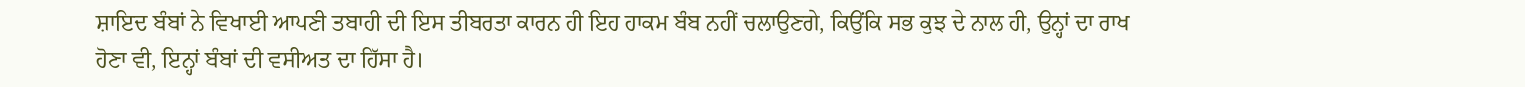ਸ਼ਾਇਦ ਬੰਬਾਂ ਨੇ ਵਿਖਾਈ ਆਪਣੀ ਤਬਾਹੀ ਦੀ ਇਸ ਤੀਬਰਤਾ ਕਾਰਨ ਹੀ ਇਹ ਹਾਕਮ ਬੰਬ ਨਹੀਂ ਚਲਾਉਣਗੇ, ਕਿਉਂਕਿ ਸਭ ਕੁਝ ਦੇ ਨਾਲ ਹੀ, ਉਨ੍ਹਾਂ ਦਾ ਰਾਖ ਹੋਣਾ ਵੀ, ਇਨ੍ਹਾਂ ਬੰਬਾਂ ਦੀ ਵਸੀਅਤ ਦਾ ਹਿੱਸਾ ਹੈ।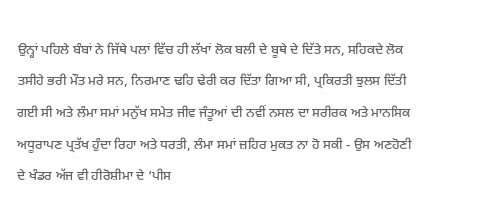ਉਨ੍ਹਾਂ ਪਹਿਲੇ ਬੰਬਾਂ ਨੇ ਜਿੱਥੇ ਪਲਾਂ ਵਿੱਚ ਹੀ ਲੱਖਾਂ ਲੋਕ ਬਲੀ ਦੇ ਬੂਥੇ ਦੇ ਦਿੱਤੇ ਸਨ, ਸਹਿਕਦੇ ਲੋਕ ਤਸੀਹੇ ਭਰੀ ਮੌਤ ਮਰੇ ਸਨ, ਨਿਰਮਾਣ ਢਹਿ ਢੇਰੀ ਕਰ ਦਿੱਤਾ ਗਿਆ ਸੀ, ਪ੍ਰਕਿਰਤੀ ਝੁਲਸ ਦਿੱਤੀ ਗਈ ਸੀ ਅਤੇ ਲੰਮਾ ਸਮਾਂ ਮਨੁੱਖ ਸਮੇਤ ਜੀਵ ਜੰਤੂਆਂ ਦੀ ਨਵੀਂ ਨਸਲ ਦਾ ਸਰੀਰਕ ਅਤੇ ਮਾਨਸਿਕ ਅਧੂਰਾਪਣ ਪ੍ਰਤੱਖ ਹੁੰਦਾ ਰਿਹਾ ਅਤੇ ਧਰਤੀ, ਲੰਮਾ ਸਮਾਂ ਜ਼ਹਿਰ ਮੁਕਤ ਨਾ ਹੋ ਸਕੀ - ਉਸ ਅਣਹੋਣੀ ਦੇ ਖੰਡਰ ਅੱਜ ਵੀ ਹੀਰੋਸ਼ੀਮਾ ਦੇ ‘ਪੀਸ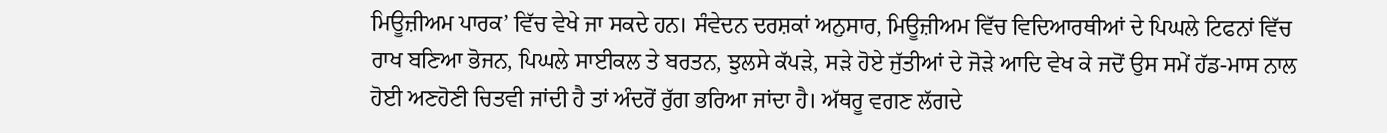ਮਿਊਜ਼ੀਅਮ ਪਾਰਕ’ ਵਿੱਚ ਵੇਖੇ ਜਾ ਸਕਦੇ ਹਨ। ਸੰਵੇਦਨ ਦਰਸ਼ਕਾਂ ਅਨੁਸਾਰ, ਮਿਊਜ਼ੀਅਮ ਵਿੱਚ ਵਿਦਿਆਰਥੀਆਂ ਦੇ ਪਿਘਲੇ ਟਿਫਨਾਂ ਵਿੱਚ ਰਾਖ ਬਣਿਆ ਭੋਜਨ, ਪਿਘਲੇ ਸਾਈਕਲ ਤੇ ਬਰਤਨ, ਝੁਲਸੇ ਕੱਪੜੇ, ਸੜੇ ਹੋਏ ਜੁੱਤੀਆਂ ਦੇ ਜੋੜੇ ਆਦਿ ਵੇਖ ਕੇ ਜਦੋਂ ਉਸ ਸਮੇਂ ਹੱਡ-ਮਾਸ ਨਾਲ ਹੋਈ ਅਣਹੋਣੀ ਚਿਤਵੀ ਜਾਂਦੀ ਹੈ ਤਾਂ ਅੰਦਰੋਂ ਰੁੱਗ ਭਰਿਆ ਜਾਂਦਾ ਹੈ। ਅੱਥਰੂ ਵਗਣ ਲੱਗਦੇ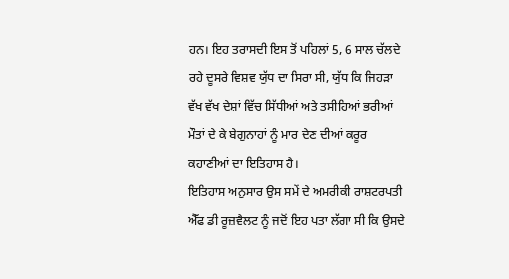ਹਨ। ਇਹ ਤਰਾਸਦੀ ਇਸ ਤੋਂ ਪਹਿਲਾਂ 5, 6 ਸਾਲ ਚੱਲਦੇ ਰਹੇ ਦੂਸਰੇ ਵਿਸ਼ਵ ਯੁੱਧ ਦਾ ਸਿਰਾ ਸੀ, ਯੁੱਧ ਕਿ ਜਿਹੜਾ ਵੱਖ ਵੱਖ ਦੇਸ਼ਾਂ ਵਿੱਚ ਸਿੱਧੀਆਂ ਅਤੇ ਤਸੀਹਿਆਂ ਭਰੀਆਂ ਮੌਤਾਂ ਦੇ ਕੇ ਬੇਗੁਨਾਹਾਂ ਨੂੰ ਮਾਰ ਦੇਣ ਦੀਆਂ ਕਰੂਰ ਕਹਾਣੀਆਂ ਦਾ ਇਤਿਹਾਸ ਹੈ।
ਇਤਿਹਾਸ ਅਨੁਸਾਰ ਉਸ ਸਮੇਂ ਦੇ ਅਮਰੀਕੀ ਰਾਸ਼ਟਰਪਤੀ ਐੱਫ ਡੀ ਰੂਜ਼ਵੈਲਟ ਨੂੰ ਜਦੋਂ ਇਹ ਪਤਾ ਲੱਗਾ ਸੀ ਕਿ ਉਸਦੇ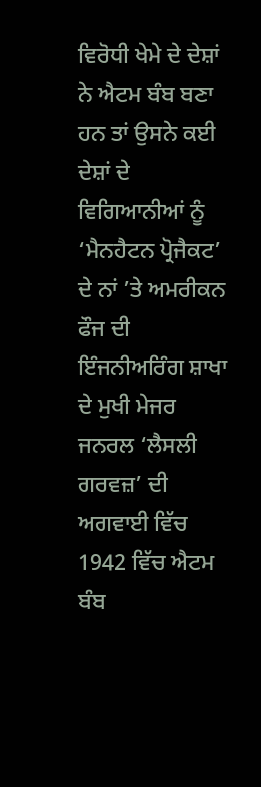ਵਿਰੋਧੀ ਖੇਮੇ ਦੇ ਦੇਸ਼ਾਂ ਨੇ ਐਟਮ ਬੰਬ ਬਣਾ ਹਨ ਤਾਂ ਉਸਨੇ ਕਈ ਦੇਸ਼ਾਂ ਦੇ ਵਿਗਿਆਨੀਆਂ ਨੂੰ ‘ਮੈਨਹੈਟਨ ਪ੍ਰੋਜੈਕਟ’ ਦੇ ਨਾਂ ’ਤੇ ਅਮਰੀਕਨ ਫੌਜ ਦੀ ਇੰਜਨੀਅਰਿੰਗ ਸ਼ਾਖਾ ਦੇ ਮੁਖੀ ਮੇਜਰ ਜਨਰਲ ‘ਲੈਸਲੀ ਗਰਵਜ਼’ ਦੀ ਅਗਵਾਈ ਵਿੱਚ 1942 ਵਿੱਚ ਐਟਮ ਬੰਬ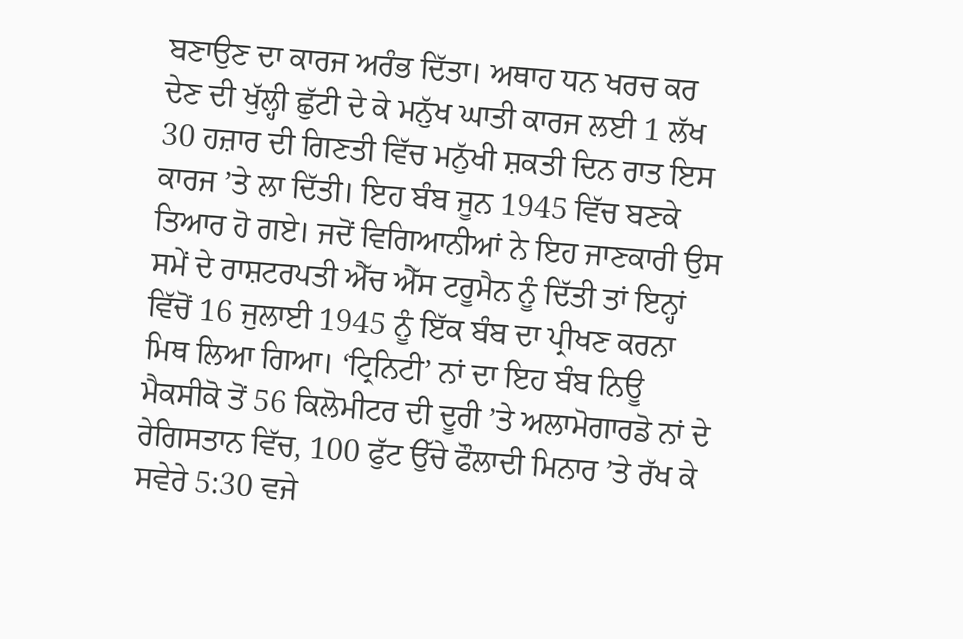ਬਣਾਉਣ ਦਾ ਕਾਰਜ ਅਰੰਭ ਦਿੱਤਾ। ਅਥਾਹ ਧਨ ਖਰਚ ਕਰ ਦੇਣ ਦੀ ਖੁੱਲ੍ਹੀ ਛੁੱਟੀ ਦੇ ਕੇ ਮਨੁੱਖ ਘਾਤੀ ਕਾਰਜ ਲਈ 1 ਲੱਖ 30 ਹਜ਼ਾਰ ਦੀ ਗਿਣਤੀ ਵਿੱਚ ਮਨੁੱਖੀ ਸ਼ਕਤੀ ਦਿਨ ਰਾਤ ਇਸ ਕਾਰਜ ’ਤੇ ਲਾ ਦਿੱਤੀ। ਇਹ ਬੰਬ ਜੂਨ 1945 ਵਿੱਚ ਬਣਕੇ ਤਿਆਰ ਹੋ ਗਏ। ਜਦੋਂ ਵਿਗਿਆਨੀਆਂ ਨੇ ਇਹ ਜਾਣਕਾਰੀ ਉਸ ਸਮੇਂ ਦੇ ਰਾਸ਼ਟਰਪਤੀ ਐੱਚ ਐੱਸ ਟਰੂਮੈਨ ਨੂੰ ਦਿੱਤੀ ਤਾਂ ਇਨ੍ਹਾਂ ਵਿੱਚੋਂ 16 ਜੁਲਾਈ 1945 ਨੂੰ ਇੱਕ ਬੰਬ ਦਾ ਪ੍ਰੀਖਣ ਕਰਨਾ ਮਿਥ ਲਿਆ ਗਿਆ। ‘ਟ੍ਰਿਨਿਟੀ’ ਨਾਂ ਦਾ ਇਹ ਬੰਬ ਨਿਊ ਮੈਕਸੀਕੋ ਤੋਂ 56 ਕਿਲੋਮੀਟਰ ਦੀ ਦੂਰੀ ’ਤੇ ਅਲਾਮੋਗਾਰਡੋ ਨਾਂ ਦੇ ਰੇਗਿਸਤਾਨ ਵਿੱਚ, 100 ਫੁੱਟ ਉੱਚੇ ਫੌਲਾਦੀ ਮਿਨਾਰ ’ਤੇ ਰੱਖ ਕੇ ਸਵੇਰੇ 5:30 ਵਜੇ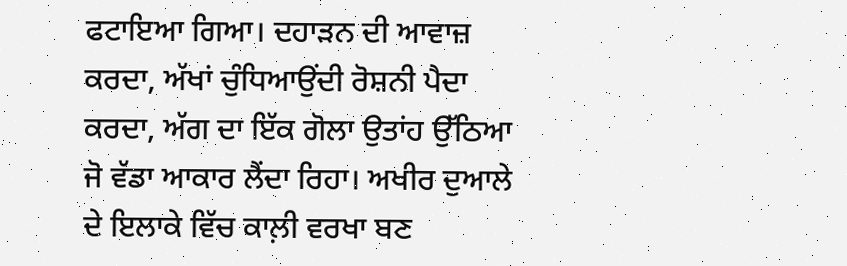ਫਟਾਇਆ ਗਿਆ। ਦਹਾੜਨ ਦੀ ਆਵਾਜ਼ ਕਰਦਾ, ਅੱਖਾਂ ਚੁੰਧਿਆਉਂਦੀ ਰੋਸ਼ਨੀ ਪੈਦਾ ਕਰਦਾ, ਅੱਗ ਦਾ ਇੱਕ ਗੋਲਾ ਉਤਾਂਹ ਉੱਠਿਆ ਜੋ ਵੱਡਾ ਆਕਾਰ ਲੈਂਦਾ ਰਿਹਾ। ਅਖੀਰ ਦੁਆਲੇ ਦੇ ਇਲਾਕੇ ਵਿੱਚ ਕਾਲ਼ੀ ਵਰਖਾ ਬਣ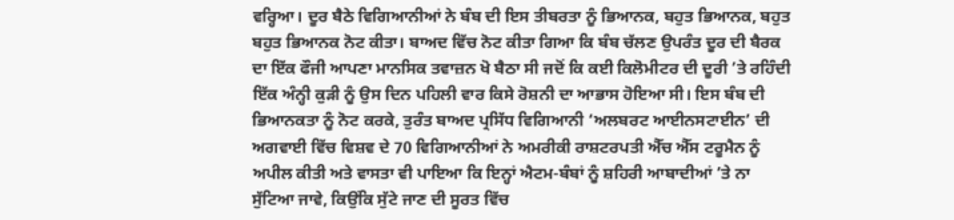ਵਰ੍ਹਿਆ। ਦੂਰ ਬੈਠੇ ਵਿਗਿਆਨੀਆਂ ਨੇ ਬੰਬ ਦੀ ਇਸ ਤੀਬਰਤਾ ਨੂੰ ਭਿਆਨਕ, ਬਹੁਤ ਭਿਆਨਕ, ਬਹੁਤ ਬਹੁਤ ਭਿਆਨਕ ਨੋਟ ਕੀਤਾ। ਬਾਅਦ ਵਿੱਚ ਨੋਟ ਕੀਤਾ ਗਿਆ ਕਿ ਬੰਬ ਚੱਲਣ ਉਪਰੰਤ ਦੂਰ ਦੀ ਬੈਰਕ ਦਾ ਇੱਕ ਫੌਜੀ ਆਪਣਾ ਮਾਨਸਿਕ ਤਵਾਜ਼ਨ ਖੋ ਬੈਠਾ ਸੀ ਜਦੋਂ ਕਿ ਕਈ ਕਿਲੋਮੀਟਰ ਦੀ ਦੂਰੀ ’ਤੇ ਰਹਿੰਦੀ ਇੱਕ ਅੰਨ੍ਹੀ ਕੁੜੀ ਨੂੰ ਉਸ ਦਿਨ ਪਹਿਲੀ ਵਾਰ ਕਿਸੇ ਰੋਸ਼ਨੀ ਦਾ ਆਭਾਸ ਹੋਇਆ ਸੀ। ਇਸ ਬੰਬ ਦੀ ਭਿਆਨਕਤਾ ਨੂੰ ਨੋਟ ਕਰਕੇ, ਤੁਰੰਤ ਬਾਅਦ ਪ੍ਰਸਿੱਧ ਵਿਗਿਆਨੀ ‘ਅਲਬਰਟ ਆਈਨਸਟਾਈਨ’ ਦੀ ਅਗਵਾਈ ਵਿੱਚ ਵਿਸ਼ਵ ਦੇ 70 ਵਿਗਿਆਨੀਆਂ ਨੇ ਅਮਰੀਕੀ ਰਾਸ਼ਟਰਪਤੀ ਐੱਚ ਐੱਸ ਟਰੂਮੈਨ ਨੂੰ ਅਪੀਲ ਕੀਤੀ ਅਤੇ ਵਾਸਤਾ ਵੀ ਪਾਇਆ ਕਿ ਇਨ੍ਹਾਂ ਐਟਮ-ਬੰਬਾਂ ਨੂੰ ਸ਼ਹਿਰੀ ਆਬਾਦੀਆਂ ’ਤੇ ਨਾ ਸੁੱਟਿਆ ਜਾਵੇ, ਕਿਉਂਕਿ ਸੁੱਟੇ ਜਾਣ ਦੀ ਸੂਰਤ ਵਿੱਚ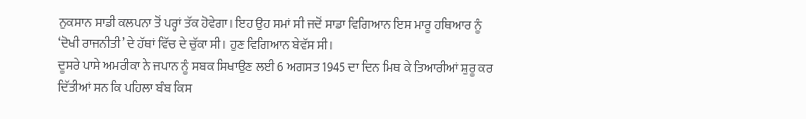ਨੁਕਸਾਨ ਸਾਡੀ ਕਲਪਨਾ ਤੋਂ ਪਰ੍ਹਾਂ ਤੱਕ ਹੋਵੇਗਾ। ਇਹ ਉਹ ਸਮਾਂ ਸੀ ਜਦੋਂ ਸਾਡਾ ਵਿਗਿਆਨ ਇਸ ਮਾਰੂ ਹਥਿਆਰ ਨੂੰ ‘ਦੋਖੀ ਰਾਜਨੀਤੀ’ ਦੇ ਹੱਥਾਂ ਵਿੱਚ ਦੇ ਚੁੱਕਾ ਸੀ। ਹੁਣ ਵਿਗਿਆਨ ਬੇਵੱਸ ਸੀ।
ਦੂਸਰੇ ਪਾਸੇ ਅਮਰੀਕਾ ਨੇ ਜਪਾਨ ਨੂੰ ਸਬਕ ਸਿਖਾਉਣ ਲਈ 6 ਅਗਸਤ 1945 ਦਾ ਦਿਨ ਮਿਥ ਕੇ ਤਿਆਰੀਆਂ ਸ਼ੁਰੂ ਕਰ ਦਿੱਤੀਆਂ ਸਨ ਕਿ ਪਹਿਲਾ ਬੰਬ ਕਿਸ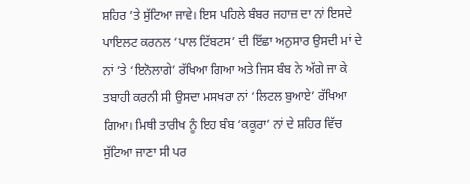ਸ਼ਹਿਰ ’ਤੇ ਸੁੱਟਿਆ ਜਾਵੇ। ਇਸ ਪਹਿਲੇ ਬੰਬਰ ਜਹਾਜ਼ ਦਾ ਨਾਂ ਇਸਦੇ ਪਾਇਲਟ ਕਰਨਲ ‘ਪਾਲ ਟਿੱਬਟਸ’ ਦੀ ਇੱਛਾ ਅਨੁਸਾਰ ਉਸਦੀ ਮਾਂ ਦੇ ਨਾਂ ’ਤੇ ‘ਇਨੋਲਾਗੇ’ ਰੱਖਿਆ ਗਿਆ ਅਤੇ ਜਿਸ ਬੰਬ ਨੇ ਅੱਗੇ ਜਾ ਕੇ ਤਬਾਹੀ ਕਰਨੀ ਸੀ ਉਸਦਾ ਮਸਖਰਾ ਨਾਂ ‘ਲਿਟਲ ਬੁਆਏ’ ਰੱਖਿਆ ਗਿਆ। ਮਿਥੀ ਤਾਰੀਖ ਨੂੰ ਇਹ ਬੰਬ ‘ਕਕੂਰਾ’ ਨਾਂ ਦੇ ਸ਼ਹਿਰ ਵਿੱਚ ਸੁੱਟਿਆ ਜਾਣਾ ਸੀ ਪਰ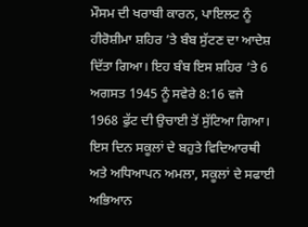ਮੌਸਮ ਦੀ ਖਰਾਬੀ ਕਾਰਨ, ਪਾਇਲਟ ਨੂੰ ਹੀਰੋਸ਼ੀਮਾ ਸ਼ਹਿਰ ’ਤੇ ਬੰਬ ਸੁੱਟਣ ਦਾ ਆਦੇਸ਼ ਦਿੱਤਾ ਗਿਆ। ਇਹ ਬੰਬ ਇਸ ਸ਼ਹਿਰ ’ਤੇ 6 ਅਗਸਤ 1945 ਨੂੰ ਸਵੇਰੇ 8:16 ਵਜੇ 1968 ਫੁੱਟ ਦੀ ਉਚਾਈ ਤੋਂ ਸੁੱਟਿਆ ਗਿਆ। ਇਸ ਦਿਨ ਸਕੂਲਾਂ ਦੇ ਬਹੁਤੇ ਵਿਦਿਆਰਥੀ ਅਤੇ ਅਧਿਆਪਨ ਅਮਲਾ, ਸਕੂਲਾਂ ਦੇ ਸਫਾਈ ਅਭਿਆਨ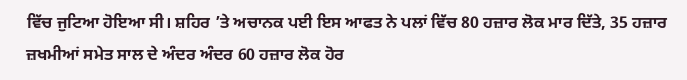ਵਿੱਚ ਜੁਟਿਆ ਹੋਇਆ ਸੀ। ਸ਼ਹਿਰ ’ਤੇ ਅਚਾਨਕ ਪਈ ਇਸ ਆਫਤ ਨੇ ਪਲਾਂ ਵਿੱਚ 80 ਹਜ਼ਾਰ ਲੋਕ ਮਾਰ ਦਿੱਤੇ, 35 ਹਜ਼ਾਰ ਜ਼ਖਮੀਆਂ ਸਮੇਤ ਸਾਲ ਦੇ ਅੰਦਰ ਅੰਦਰ 60 ਹਜ਼ਾਰ ਲੋਕ ਹੋਰ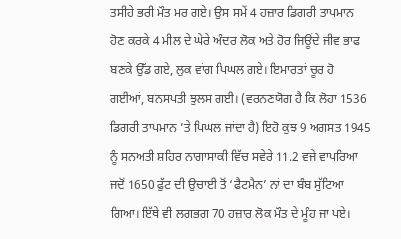ਤਸੀਹੇ ਭਰੀ ਮੌਤ ਮਰ ਗਏ। ਉਸ ਸਮੇਂ 4 ਹਜ਼ਾਰ ਡਿਗਰੀ ਤਾਪਮਾਨ ਹੋਣ ਕਰਕੇ 4 ਮੀਲ ਦੇ ਘੇਰੇ ਅੰਦਰ ਲੋਕ ਅਤੇ ਹੋਰ ਜਿਊਂਦੇ ਜੀਵ ਭਾਫ ਬਣਕੇ ਉੱਡ ਗਏ, ਲੁਕ ਵਾਂਗ ਪਿਘਲ ਗਏ। ਇਮਾਰਤਾਂ ਚੂਰ ਹੋ ਗਈਆਂ, ਬਨਸਪਤੀ ਝੁਲਸ ਗਈ। (ਵਰਨਣਯੋਗ ਹੈ ਕਿ ਲੋਹਾ 1536 ਡਿਗਰੀ ਤਾਪਮਾਨ ’ਤੇ ਪਿਘਲ ਜਾਂਦਾ ਹੈ) ਇਹੋ ਕੁਝ 9 ਅਗਸਤ 1945 ਨੂੰ ਸਨਅਤੀ ਸ਼ਹਿਰ ਨਾਗਾਸਾਕੀ ਵਿੱਚ ਸਵੇਰੇ 11.2 ਵਜੇ ਵਾਪਰਿਆ ਜਦੋਂ 1650 ਫੁੱਟ ਦੀ ਉਚਾਈ ਤੋਂ ‘ਫੈਟਮੈਨ’ ਨਾਂ ਦਾ ਬੰਬ ਸੁੱਟਿਆ ਗਿਆ। ਇੱਥੇ ਵੀ ਲਗਭਗ 70 ਹਜ਼ਾਰ ਲੋਕ ਮੌਤ ਦੇ ਮੂੰਹ ਜਾ ਪਏ।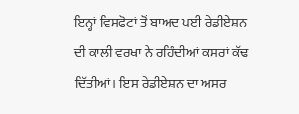ਇਨ੍ਹਾਂ ਵਿਸਫੋਟਾਂ ਤੋਂ ਬਾਅਦ ਪਈ ਰੇਡੀਏਸ਼ਨ ਦੀ ਕਾਲੀ ਵਰਖਾ ਨੇ ਰਹਿੰਦੀਆਂ ਕਸਰਾਂ ਕੱਢ ਦਿੱਤੀਆਂ। ਇਸ ਰੇਡੀਏਸ਼ਨ ਦਾ ਅਸਰ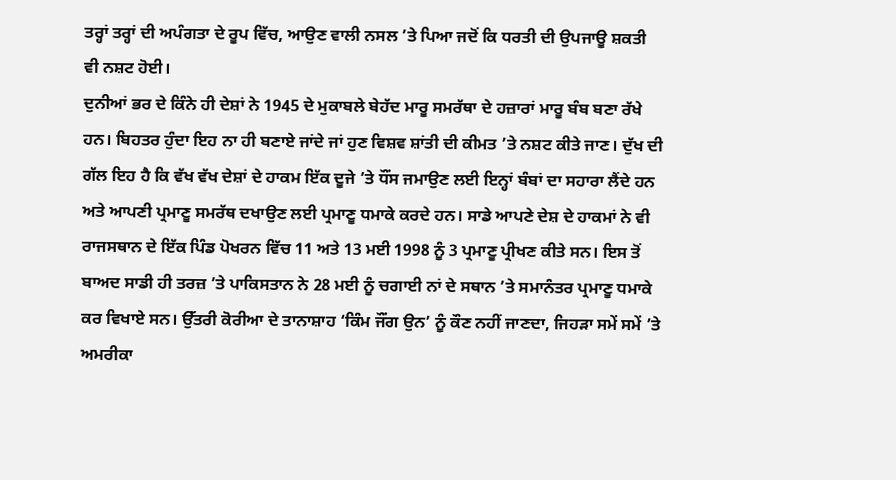ਤਰ੍ਹਾਂ ਤਰ੍ਹਾਂ ਦੀ ਅਪੰਗਤਾ ਦੇ ਰੂਪ ਵਿੱਚ, ਆਉਣ ਵਾਲੀ ਨਸਲ ’ਤੇ ਪਿਆ ਜਦੋਂ ਕਿ ਧਰਤੀ ਦੀ ਉਪਜਾਊ ਸ਼ਕਤੀ ਵੀ ਨਸ਼ਟ ਹੋਈ।
ਦੁਨੀਆਂ ਭਰ ਦੇ ਕਿੰਨੇ ਹੀ ਦੇਸ਼ਾਂ ਨੇ 1945 ਦੇ ਮੁਕਾਬਲੇ ਬੇਹੱਦ ਮਾਰੂ ਸਮਰੱਥਾ ਦੇ ਹਜ਼ਾਰਾਂ ਮਾਰੂ ਬੰਬ ਬਣਾ ਰੱਖੇ ਹਨ। ਬਿਹਤਰ ਹੁੰਦਾ ਇਹ ਨਾ ਹੀ ਬਣਾਏ ਜਾਂਦੇ ਜਾਂ ਹੁਣ ਵਿਸ਼ਵ ਸ਼ਾਂਤੀ ਦੀ ਕੀਮਤ ’ਤੇ ਨਸ਼ਟ ਕੀਤੇ ਜਾਣ। ਦੁੱਖ ਦੀ ਗੱਲ ਇਹ ਹੈ ਕਿ ਵੱਖ ਵੱਖ ਦੇਸ਼ਾਂ ਦੇ ਹਾਕਮ ਇੱਕ ਦੂਜੇ ’ਤੇ ਧੌਂਸ ਜਮਾਉਣ ਲਈ ਇਨ੍ਹਾਂ ਬੰਬਾਂ ਦਾ ਸਹਾਰਾ ਲੈਂਦੇ ਹਨ ਅਤੇ ਆਪਣੀ ਪ੍ਰਮਾਣੂ ਸਮਰੱਥ ਦਖਾਉਣ ਲਈ ਪ੍ਰਮਾਣੂ ਧਮਾਕੇ ਕਰਦੇ ਹਨ। ਸਾਡੇ ਆਪਣੇ ਦੇਸ਼ ਦੇ ਹਾਕਮਾਂ ਨੇ ਵੀ ਰਾਜਸਥਾਨ ਦੇ ਇੱਕ ਪਿੰਡ ਪੋਖਰਨ ਵਿੱਚ 11 ਅਤੇ 13 ਮਈ 1998 ਨੂੰ 3 ਪ੍ਰਮਾਣੂ ਪ੍ਰੀਖਣ ਕੀਤੇ ਸਨ। ਇਸ ਤੋਂ ਬਾਅਦ ਸਾਡੀ ਹੀ ਤਰਜ਼ ’ਤੇ ਪਾਕਿਸਤਾਨ ਨੇ 28 ਮਈ ਨੂੰ ਚਗਾਈ ਨਾਂ ਦੇ ਸਥਾਨ ’ਤੇ ਸਮਾਨੰਤਰ ਪ੍ਰਮਾਣੂ ਧਮਾਕੇ ਕਰ ਵਿਖਾਏ ਸਨ। ਉੱਤਰੀ ਕੋਰੀਆ ਦੇ ਤਾਨਾਸ਼ਾਹ ‘ਕਿੰਮ ਜੌਂਗ ਉਨ’ ਨੂੰ ਕੌਣ ਨਹੀਂ ਜਾਣਦਾ, ਜਿਹੜਾ ਸਮੇਂ ਸਮੇਂ ’ਤੇ ਅਮਰੀਕਾ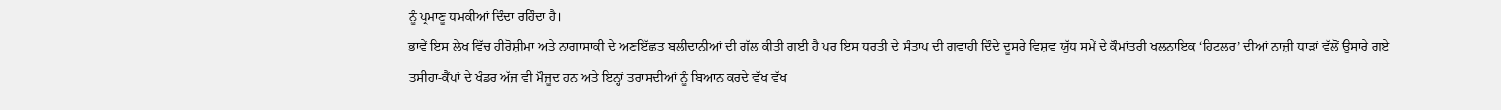ਨੂੰ ਪ੍ਰਮਾਣੂ ਧਮਕੀਆਂ ਦਿੰਦਾ ਰਹਿੰਦਾ ਹੈ।
ਭਾਵੇਂ ਇਸ ਲੇਖ ਵਿੱਚ ਹੀਰੋਸ਼ੀਮਾ ਅਤੇ ਨਾਗਾਸਾਕੀ ਦੇ ਅਣਇੱਛਤ ਬਲੀਦਾਨੀਆਂ ਦੀ ਗੱਲ ਕੀਤੀ ਗਈ ਹੈ ਪਰ ਇਸ ਧਰਤੀ ਦੇ ਸੰਤਾਪ ਦੀ ਗਵਾਹੀ ਦਿੰਦੇ ਦੂਸਰੇ ਵਿਸ਼ਵ ਯੁੱਧ ਸਮੇਂ ਦੇ ਕੌਮਾਂਤਰੀ ਖਲਨਾਇਕ ‘ਹਿਟਲਰ’ ਦੀਆਂ ਨਾਜ਼ੀ ਧਾੜਾਂ ਵੱਲੋਂ ਉਸਾਰੇ ਗਏ ਤਸੀਹਾ-ਕੈਂਪਾਂ ਦੇ ਖੰਡਰ ਅੱਜ ਵੀ ਮੌਜੂਦ ਹਨ ਅਤੇ ਇਨ੍ਹਾਂ ਤਰਾਸਦੀਆਂ ਨੂੰ ਬਿਆਨ ਕਰਦੇ ਵੱਖ ਵੱਖ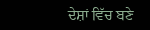ਦੇਸ਼ਾਂ ਵਿੱਚ ਬਣੇ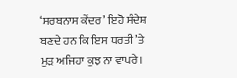‘ਸਰਬਨਾਸ ਕੇਂਦਰ’ ਇਹੋ ਸੰਦੇਸ਼ ਬਣਦੇ ਹਨ ਕਿ ਇਸ ਧਰਤੀ ’ਤੇ ਮੁੜ ਅਜਿਹਾ ਕੁਝ ਨਾ ਵਾਪਰੇ।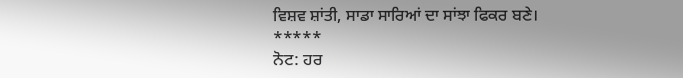ਵਿਸ਼ਵ ਸ਼ਾਂਤੀ, ਸਾਡਾ ਸਾਰਿਆਂ ਦਾ ਸਾਂਝਾ ਫਿਕਰ ਬਣੇ।
*****
ਨੋਟ: ਹਰ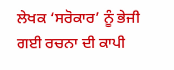ਲੇਖਕ ‘ਸਰੋਕਾਰ’ ਨੂੰ ਭੇਜੀ ਗਈ ਰਚਨਾ ਦੀ ਕਾਪੀ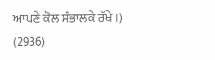ਆਪਣੇ ਕੋਲ ਸੰਭਾਲਕੇ ਰੱਖੇ।)
(2936)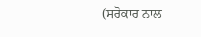(ਸਰੋਕਾਰ ਨਾਲ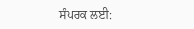ਸੰਪਰਕ ਲਈ: